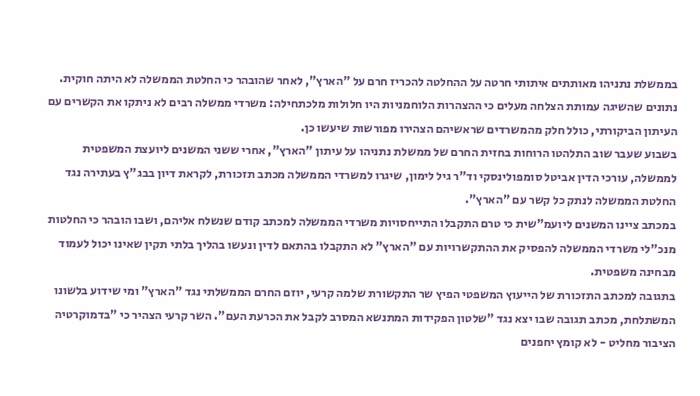בממשלת נתניהו מאותתים איתותי חרטה על ההחלטה להכריז חרם על "הארץ", לאחר שהובהר כי החלטת הממשלה לא היתה חוקית. נתונים שהשיגה עמותת הצלחה מעלים כי ההצהרות הלוחמניות היו חלולות מלכתחילה: משרדי ממשלה רבים לא ניתקו את הקשרים עם העיתון הביקורתי, כולל חלק מהמשרדים שראשיהם הצהירו מפורשות שיעשו כן.
בשבוע שעבר שוב התלהטו הרוחות בחזית החרם של ממשלת נתניהו על עיתון "הארץ", אחרי ששני המשנים ליועצת המשפטית לממשלה, עורכי הדין אביטל סומפולינסקי וד"ר גיל לימון, שיגרו למשרדי הממשלה מכתב תזכורת, לקראת דיון בבג"ץ בעתירה נגד החלטת הממשלה לנתק כל קשר עם "הארץ".
במכתב ציינו המשנים ליועמ"שית כי טרם התקבלו התייחסויות משרדי הממשלה למכתב קודם שנשלח אליהם, ושבו הובהר כי החלטות מנכ"לי משרדי הממשלה להפסיק את ההתקשרויות עם "הארץ" לא התקבלו בהתאם לדין ונעשו בהליך בלתי תקין שאינו יכול לעמוד מבחינה משפטית.
בתגובה למכתב התזכורת של הייעוץ המשפטי הפיץ שר התקשורת שלמה קרעי, יוזם החרם הממשלתי נגד "הארץ" ומי שידוע בלשונו המשתלחת, מכתב תגובה שבו יצא נגד "שלטון הפקידות המתנשא המסרב לקבל את הכרעת העם". השר קרעי הצהיר כי "בדמוקרטיה הציבור מחליט - לא קומץ יחפנים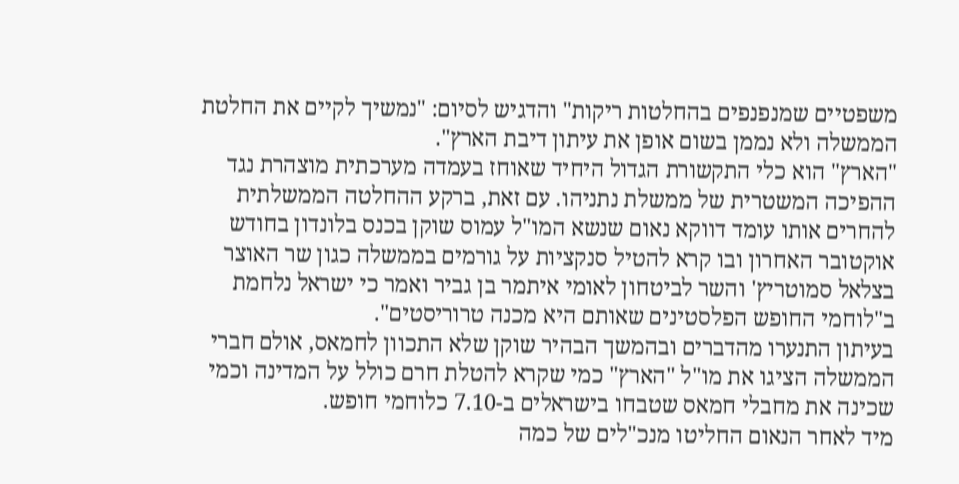משפטיים שמנפנפים בהחלטות ריקות" והדגיש לסיום: "נמשיך לקיים את החלטת הממשלה ולא נממן בשום אופן את עיתון דיבת הארץ".
"הארץ" הוא כלי התקשורת הגדול היחיד שאוחז בעמדה מערכתית מוצהרת נגד ההפיכה המשטרית של ממשלת נתניהו. עם זאת, ברקע ההחלטה הממשלתית להחרים אותו עומד דווקא נאום שנשא המו"ל עמוס שוקן בכנס בלונדון בחודש אוקטובר האחרון ובו קרא להטיל סנקציות על גורמים בממשלה כגון שר האוצר בצלאל סמוטריץ' והשר לביטחון לאומי איתמר בן גביר ואמר כי ישראל נלחמת ב"לוחמי החופש הפלסטינים שאותם היא מכנה טרוריסטים".
בעיתון התנערו מהדברים ובהמשך הבהיר שוקן שלא התכוון לחמאס, אולם חברי הממשלה הציגו את מו"ל "הארץ" כמי שקרא להטלת חרם כולל על המדינה וכמי שכינה את מחבלי חמאס שטבחו בישראלים ב-7.10 כלוחמי חופש.
מיד לאחר הנאום החליטו מנכ"לים של כמה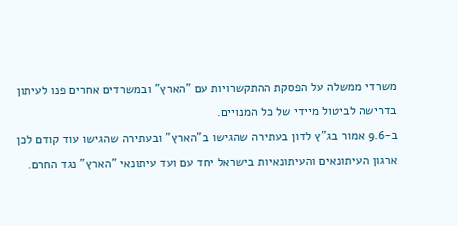משרדי ממשלה על הפסקת ההתקשרויות עם "הארץ" ובמשרדים אחרים פנו לעיתון בדרישה לביטול מיידי של כל המנויים.
ב-9.6 אמור בג"ץ לדון בעתירה שהגישו ב"הארץ" ובעתירה שהגישו עוד קודם לכן ארגון העיתונאים והעיתונאיות בישראל יחד עם ועד עיתונאי "הארץ" נגד החרם.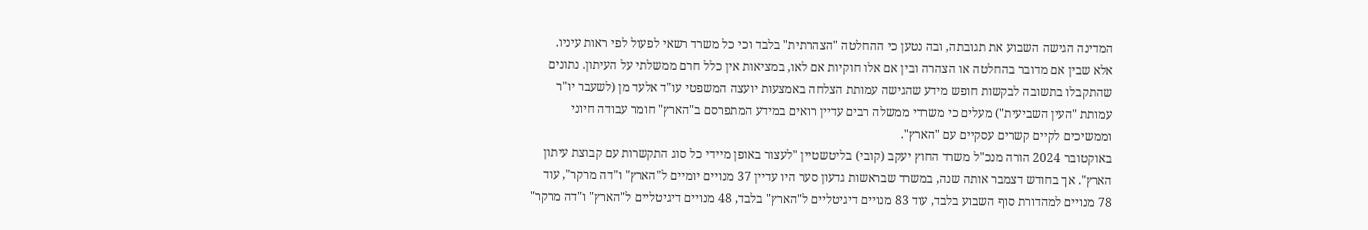המדינה הגישה השבוע את תגובתה, ובה נטען כי ההחלטה "הצהרתית" בלבד וכי כל משרד רשאי לפעול לפי ראות עיניו.
אלא שבין אם מדובר בהחלטה או הצהרה ובין אם אלו חוקיות אם לאו, במציאות אין כלל חרם ממשלתי על העיתון. נתונים שהתקבלו בתשובה לבקשות חופש מידע שהגישה עמותת הצלחה באמצעות יועצה המשפטי עו"ד אלעד מן (לשעבר יו"ר עמותת "העין השביעית") מעלים כי משרדי ממשלה רבים עדיין רואים במידע המתפרסם ב"הארץ" חומר עבודה חיוני וממשיכים לקיים קשרים עסקיים עם "הארץ".
באוקטובר 2024 הורה מנכ"ל משרד החוץ יעקב (קובי) בליטשטיין "לעצור באופן מיידי כל סוג התקשרות עם קבוצת עיתון הארץ". אך בחודש דצמבר אותה שנה, במשרד שבראשות גדעון סער היו עדיין 37 מנויים יומיים ל"הארץ" ו"דה מרקר", עוד 78 מנויים למהדורת סוף השבוע בלבד, עוד 83 מנויים דיגיטליים ל"הארץ" בלבד, 48 מנויים דיגיטליים ל"הארץ" ו"דה מרקר"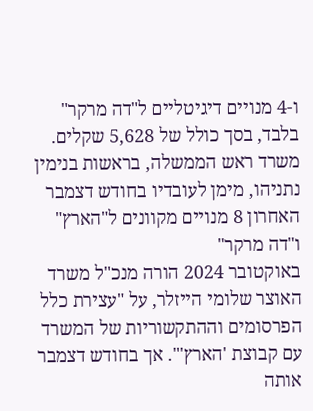ו-4 מנויים דיגיטליים ל"דה מרקר" בלבד, בסך כולל של 5,628 שקלים.
משרד ראש הממשלה, בראשות בנימין נתניהו, מימן לעובדיו בחודש דצמבר האחרון 8 מנויים מקוונים ל"הארץ" ו"דה מרקר"
באוקטובר 2024 הורה מנכ"ל משרד האוצר שלומי הייזלר, על "עצירת כלל הפרסומים וההתקשוריות של המשרד עם קבוצת 'הארץ'". אך בחודש דצמבר אותה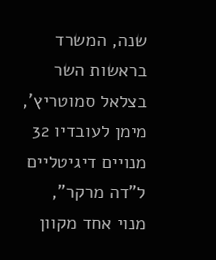שנה, המשרד בראשות השר בצלאל סמוטריץ', מימן לעובדיו 32 מנויים דיגיטליים ל"דה מרקר", מנוי אחד מקוון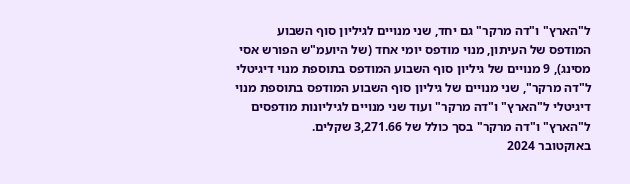ל"הארץ" ו"דה מרקר" גם יחד, שני מנויים לגיליון סוף השבוע המודפס של העיתון, מנוי מודפס יומי אחד (של היועמ"ש הפורש אסי מסינג), 9 מנויים של גיליון סוף השבוע המודפס בתוספת מנוי דיגיטלי ל"דה מרקר", שני מנויים של גיליון סוף השבוע המודפס בתוספת מנוי דיגיטלי ל"הארץ" ו"דה מרקר" ועוד שני מנויים לגיליונות מודפסים ל"הארץ" ו"דה מרקר" בסך כולל של 3,271.66 שקלים.
באוקטובר 2024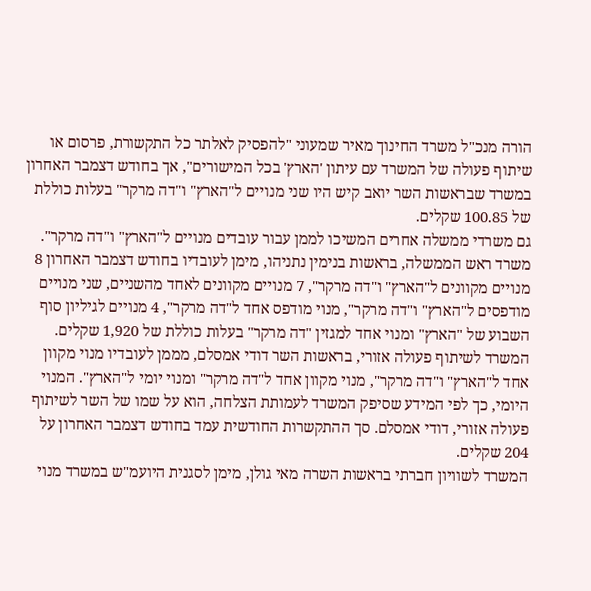הורה מנכ"ל משרד החינוך מאיר שמעוני "להפסיק לאלתר כל התקשורת, פרסום או שיתוף פעולה של המשרד עם עיתון 'הארץ' בכל המישורים", אך בחודש דצמבר האחרון במשרד שבראשות השר יואב קיש היו שני מנויים ל"הארץ" ו"דה מרקר" בעלות כוללת של 100.85 שקלים.
גם משרדי ממשלה אחרים המשיכו לממן עבור עובדים מנויים ל"הארץ" ו"דה מרקר".
משרד ראש הממשלה, בראשות בנימין נתניהו, מימן לעובדיו בחודש דצמבר האחרון 8 מנויים מקוונים ל"הארץ" ו"דה מרקר", 7 מנויים מקוונים לאחד מהשניים, שני מנויים מודפסים ל"הארץ" ו"דה מרקר", מנוי מודפס אחד ל"דה מרקר", 4 מנויים לגיליון סוף השבוע של "הארץ" ומנוי אחד למגזין "דה מרקר" בעלות כוללת של 1,920 שקלים.
המשרד לשיתוף פעולה אזורי, בראשות השר דודי אמסלם, מממן לעובדיו מנוי מקוון אחד ל"הארץ" ו"דה מרקר", מנוי מקוון אחד ל"דה מרקר" ומנוי יומי ל"הארץ". המנוי היומי, כך לפי המידע שסיפק המשרד לעמותת הצלחה, הוא על שמו של השר לשיתוף פעולה אזורי, דודי אמסלם. סך ההתקשרות החודשית עמד בחודש דצמבר האחרון על 204 שקלים.
המשרד לשוויון חברתי בראשות השרה מאי גולן, מימן לסגנית היועמ"ש במשרד מנוי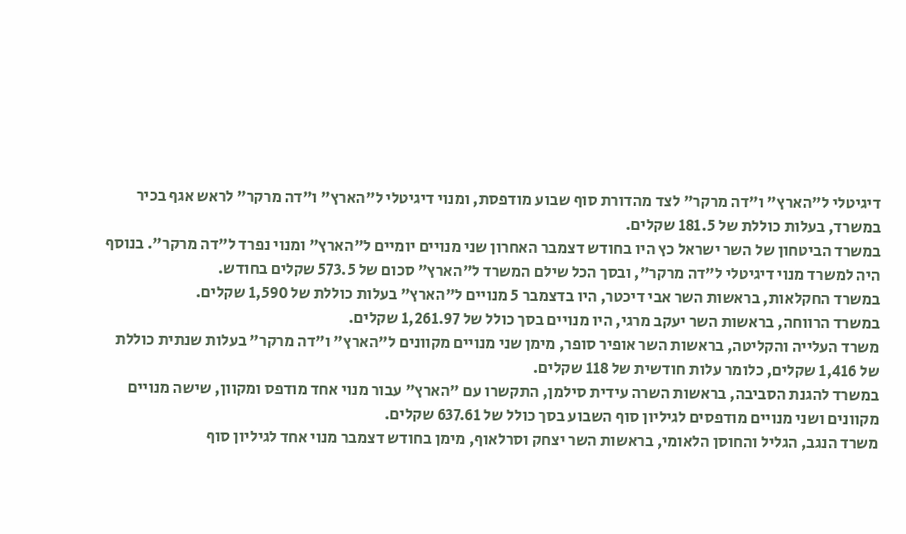דיגיטלי ל"הארץ" ו"דה מרקר" לצד מהדורת סוף שבוע מודפסת, ומנוי דיגיטלי ל"הארץ" ו"דה מרקר" לראש אגף בכיר במשרד, בעלות כוללת של 181.5 שקלים.
במשרד הביטחון של השר ישראל כץ היו בחודש דצמבר האחרון שני מנויים יומיים ל"הארץ" ומנוי נפרד ל"דה מרקר". בנוסף היה למשרד מנוי דיגיטלי ל"דה מרקר", ובסך הכל שילם המשרד ל"הארץ" סכום של 573.5 שקלים בחודש.
במשרד החקלאות, בראשות השר אבי דיכטר, היו בדצמבר 5 מנויים ל"הארץ" בעלות כוללת של 1,590 שקלים.
במשרד הרווחה, בראשות השר יעקב מרגי, היו מנויים בסך כולל של 1,261.97 שקלים.
משרד העלייה והקליטה, בראשות השר אופיר סופר, מימן שני מנויים מקוונים ל"הארץ" ו"דה מרקר" בעלות שנתית כוללת של 1,416 שקלים, כלומר עלות חודשית של 118 שקלים.
במשרד להגנת הסביבה, בראשות השרה עידית סילמן, התקשרו עם "הארץ" עבור מנוי אחד מודפס ומקוון, שישה מנויים מקוונים ושני מנויים מודפסים לגיליון סוף השבוע בסך כולל של 637.61 שקלים.
משרד הנגב, הגליל והחוסן הלאומי, בראשות השר יצחק וסרלאוף, מימן בחודש דצמבר מנוי אחד לגיליון סוף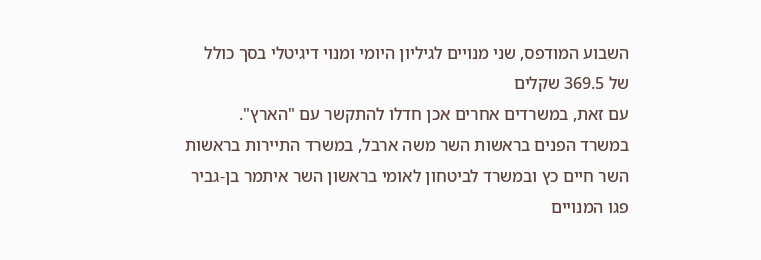השבוע המודפס, שני מנויים לגיליון היומי ומנוי דיגיטלי בסך כולל של 369.5 שקלים
עם זאת, במשרדים אחרים אכן חדלו להתקשר עם "הארץ".
במשרד הפנים בראשות השר משה ארבל, במשרד התיירות בראשות השר חיים כץ ובמשרד לביטחון לאומי בראשון השר איתמר בן-גביר פגו המנויים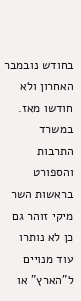בחודש נובמבר האחרון ולא חודשו מאז. במשרד התרבות והספורט בראשות השר מיקי זוהר גם כן לא נותרו עוד מנויים ל"הארץ" או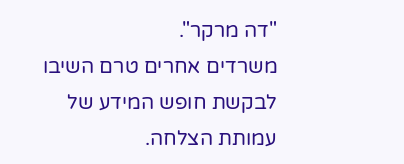"דה מרקר".
משרדים אחרים טרם השיבו לבקשת חופש המידע של עמותת הצלחה.